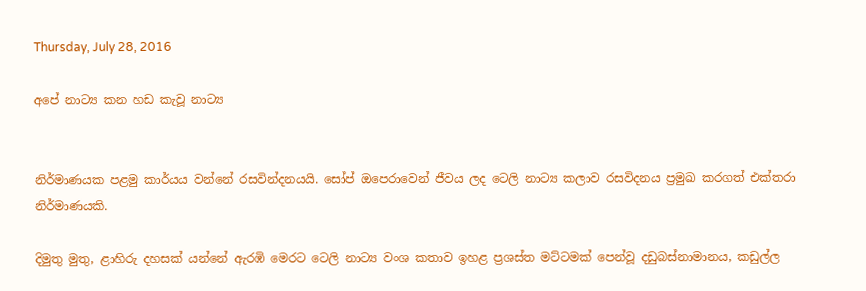Thursday, July 28, 2016

අපේ නාට්‍ය කන හඩ කැවූ නාට්‍ය


නිර්මාණයක පළමු කාර්යය වන්නේ රසවින්දනයයි. සෝප් ඔපෙරාවෙන් ජීවය ලද ටෙලි නාට්‍ය කලාව රසවිදනය ප්‍රමුඛ කරගත් එක්තරා නිර්මාණයකි.

දිමුතු මුතු, ළාහිරු දහසක් යන්නේ ඇරඹි මෙරට ටෙලි නාට්‍ය වංශ කතාව ඉහළ ප්‍රශස්ත මට්ටමක් පෙන්වූ දඩුබස්නාමානය, කඩුල්ල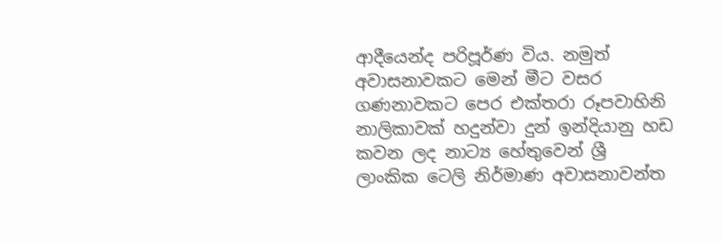ආදීයෙන්ද පරිපූර්ණ විය. නමුත් අවාසනාවකට මෙන් මීට වසර ගණනාවකට පෙර එක්තරා රූපවාහිනි නාලිකාවක් හදුන්වා දුන් ඉන්දියානු හඩ කවන ලද නාට්‍ය හේතුවෙන් ශ්‍රී ලාංකික ටෙලි නිර්මාණ අවාසනාවන්ත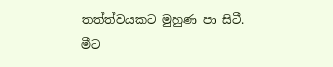තත්ත්වයකට මුහුණ පා සිටී. මීට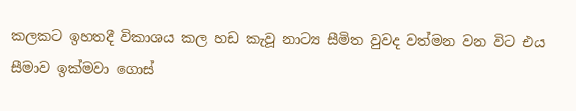කලකට ඉහතදී විකාශය කල හඩ කැවූ නාට්‍ය සීමිත වුවද වත්මන වන විට එය සීමාව ඉක්මවා ගොස්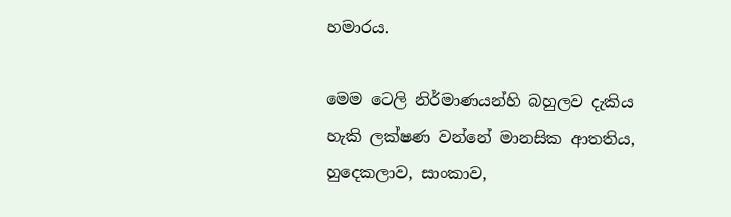හමාරය.

මෙම ටෙලි නිර්මාණයන්හි බහුලව දැකිය හැකි ලක්ෂණ වන්නේ මානසික ආතතිය, හුදෙකලාව, සාංකාව,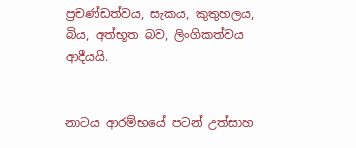ප්‍රචණ්ඩත්වය, සැකය, කුතුහලය, බිය, අත්භූත බව, ලිංගිකත්වය ආදීයයි.


නාටය ආරම්භයේ පටන් උත්සාහ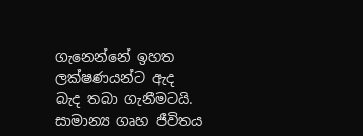ගැනෙන්නේ ඉහත ලක්ෂණයන්ට ඇද බැද තබා ගැනීමටයි. සාමාන්‍ය ගෘහ ජීවිතය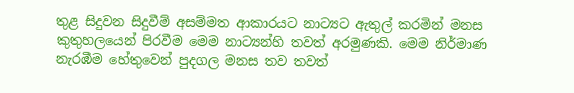තුළ සිදුවන සිදුවීම් අසම්මත ආකාරයට නාට්‍යට ඇතුල් කරමින් මනස කුතුහලයෙන් පිරවීම මෙම නාට්‍යන්හි තවත් අරමුණකි. මෙම නිර්මාණ නැරඹීම හේතුවෙන් පුදගල මනස තව තවත්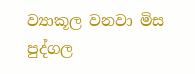ව්‍යාකූල වනවා මිස පුද්ගල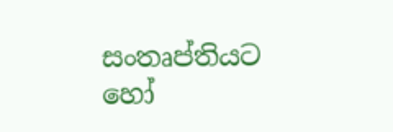සංතෘප්තියට හෝ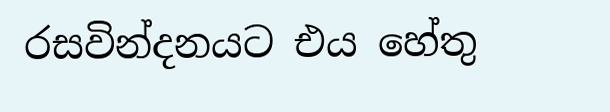රසවින්දනයට එය හේතු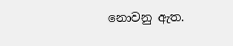නොවනු ඇත.